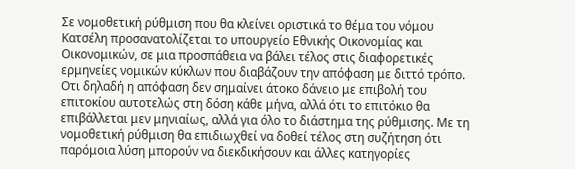Σε νομοθετική ρύθμιση που θα κλείνει οριστικά το θέμα του νόμου Κατσέλη προσανατολίζεται το υπουργείο Εθνικής Οικονομίας και Οικονομικών, σε μια προσπάθεια να βάλει τέλος στις διαφορετικές ερμηνείες νομικών κύκλων που διαβάζουν την απόφαση με διττό τρόπο. Οτι δηλαδή η απόφαση δεν σημαίνει άτοκο δάνειο με επιβολή του επιτοκίου αυτοτελώς στη δόση κάθε μήνα, αλλά ότι το επιτόκιο θα επιβάλλεται μεν μηνιαίως, αλλά για όλο το διάστημα της ρύθμισης. Με τη νομοθετική ρύθμιση θα επιδιωχθεί να δοθεί τέλος στη συζήτηση ότι παρόμοια λύση μπορούν να διεκδικήσουν και άλλες κατηγορίες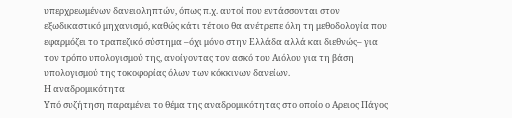υπερχρεωμένων δανειοληπτών, όπως π.χ. αυτοί που εντάσσονται στον εξωδικαστικό μηχανισμό, καθώς κάτι τέτοιο θα ανέτρεπε όλη τη μεθοδολογία που εφαρμόζει το τραπεζικό σύστημα –όχι μόνο στην Ελλάδα αλλά και διεθνώς– για τον τρόπο υπολογισμού της, ανοίγοντας τον ασκό του Αιόλου για τη βάση υπολογισμού της τοκοφορίας όλων των κόκκινων δανείων.
Η αναδρομικότητα
Υπό συζήτηση παραμένει το θέμα της αναδρομικότητας στο οποίο ο Αρειος Πάγος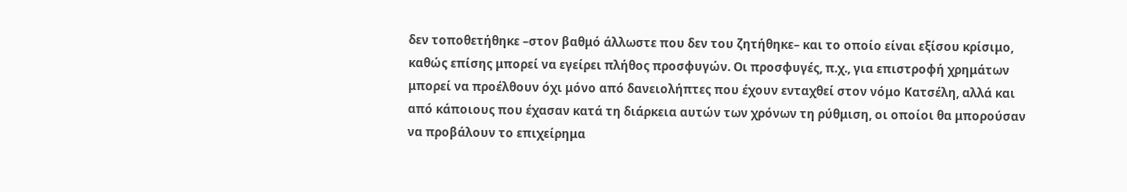δεν τοποθετήθηκε –στον βαθμό άλλωστε που δεν του ζητήθηκε– και το οποίο είναι εξίσου κρίσιμο, καθώς επίσης μπορεί να εγείρει πλήθος προσφυγών. Οι προσφυγές, π.χ., για επιστροφή χρημάτων μπορεί να προέλθουν όχι μόνο από δανειολήπτες που έχουν ενταχθεί στον νόμο Κατσέλη, αλλά και από κάποιους που έχασαν κατά τη διάρκεια αυτών των χρόνων τη ρύθμιση, οι οποίοι θα μπορούσαν να προβάλουν το επιχείρημα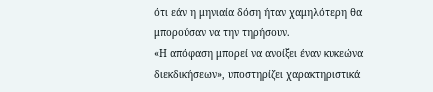ότι εάν η μηνιαία δόση ήταν χαμηλότερη θα μπορούσαν να την τηρήσουν.
«Η απόφαση μπορεί να ανοίξει έναν κυκεώνα διεκδικήσεων», υποστηρίζει χαρακτηριστικά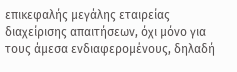επικεφαλής μεγάλης εταιρείας διαχείρισης απαιτήσεων, όχι μόνο για τους άμεσα ενδιαφερομένους, δηλαδή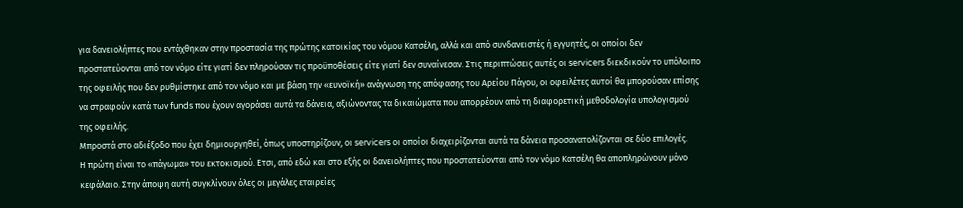για δανειολήπτες που εντάχθηκαν στην προστασία της πρώτης κατοικίας του νόμου Κατσέλη, αλλά και από συνδανειστές ή εγγυητές, οι οποίοι δεν προστατεύονται από τον νόμο είτε γιατί δεν πληρούσαν τις προϋποθέσεις είτε γιατί δεν συναίνεσαν. Στις περιπτώσεις αυτές οι servicers διεκδικούν το υπόλοιπο της οφειλής που δεν ρυθμίστηκε από τον νόμο και με βάση την «ευνοϊκή» ανάγνωση της απόφασης του Αρείου Πάγου, οι οφειλέτες αυτοί θα μπορούσαν επίσης να στραφούν κατά των funds που έχουν αγοράσει αυτά τα δάνεια, αξιώνοντας τα δικαιώματα που απορρέουν από τη διαφορετική μεθοδολογία υπολογισμού της οφειλής.
Μπροστά στο αδιέξοδο που έχει δημιουργηθεί, όπως υποστηρίζουν, οι servicers οι οποίοι διαχειρίζονται αυτά τα δάνεια προσανατολίζονται σε δύο επιλογές.
Η πρώτη είναι το «πάγωμα» του εκτοκισμού. Ετσι, από εδώ και στο εξής οι δανειολήπτες που προστατεύονται από τον νόμο Κατσέλη θα αποπληρώνουν μόνο κεφάλαιο. Στην άποψη αυτή συγκλίνουν όλες οι μεγάλες εταιρείες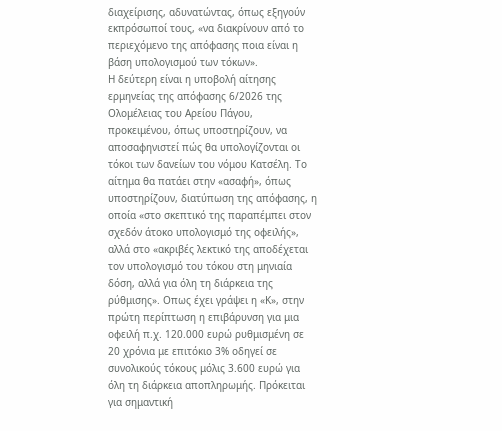διαχείρισης, αδυνατώντας, όπως εξηγούν εκπρόσωποί τους, «να διακρίνουν από το περιεχόμενο της απόφασης ποια είναι η βάση υπολογισμού των τόκων».
Η δεύτερη είναι η υποβολή αίτησης ερμηνείας της απόφασης 6/2026 της Ολομέλειας του Αρείου Πάγου, προκειμένου, όπως υποστηρίζουν, να αποσαφηνιστεί πώς θα υπολογίζονται οι τόκοι των δανείων του νόμου Κατσέλη. Το αίτημα θα πατάει στην «ασαφή», όπως υποστηρίζουν, διατύπωση της απόφασης, η οποία «στο σκεπτικό της παραπέμπει στον σχεδόν άτοκο υπολογισμό της οφειλής», αλλά στο «ακριβές λεκτικό της αποδέχεται τον υπολογισμό του τόκου στη μηνιαία δόση, αλλά για όλη τη διάρκεια της ρύθμισης». Οπως έχει γράψει η «Κ», στην πρώτη περίπτωση η επιβάρυνση για μια οφειλή π.χ. 120.000 ευρώ ρυθμισμένη σε 20 χρόνια με επιτόκιο 3% οδηγεί σε συνολικούς τόκους μόλις 3.600 ευρώ για όλη τη διάρκεια αποπληρωμής. Πρόκειται για σημαντική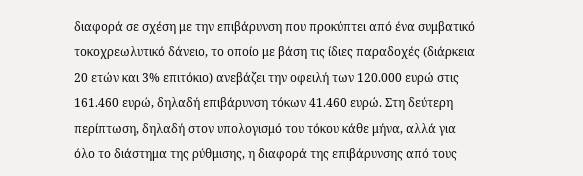διαφορά σε σχέση με την επιβάρυνση που προκύπτει από ένα συμβατικό τοκοχρεωλυτικό δάνειο, το οποίο με βάση τις ίδιες παραδοχές (διάρκεια 20 ετών και 3% επιτόκιο) ανεβάζει την οφειλή των 120.000 ευρώ στις 161.460 ευρώ, δηλαδή επιβάρυνση τόκων 41.460 ευρώ. Στη δεύτερη περίπτωση, δηλαδή στον υπολογισμό του τόκου κάθε μήνα, αλλά για όλο το διάστημα της ρύθμισης, η διαφορά της επιβάρυνσης από τους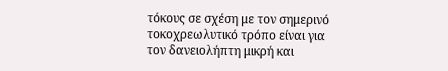τόκους σε σχέση με τον σημερινό τοκοχρεωλυτικό τρόπο είναι για τον δανειολήπτη μικρή και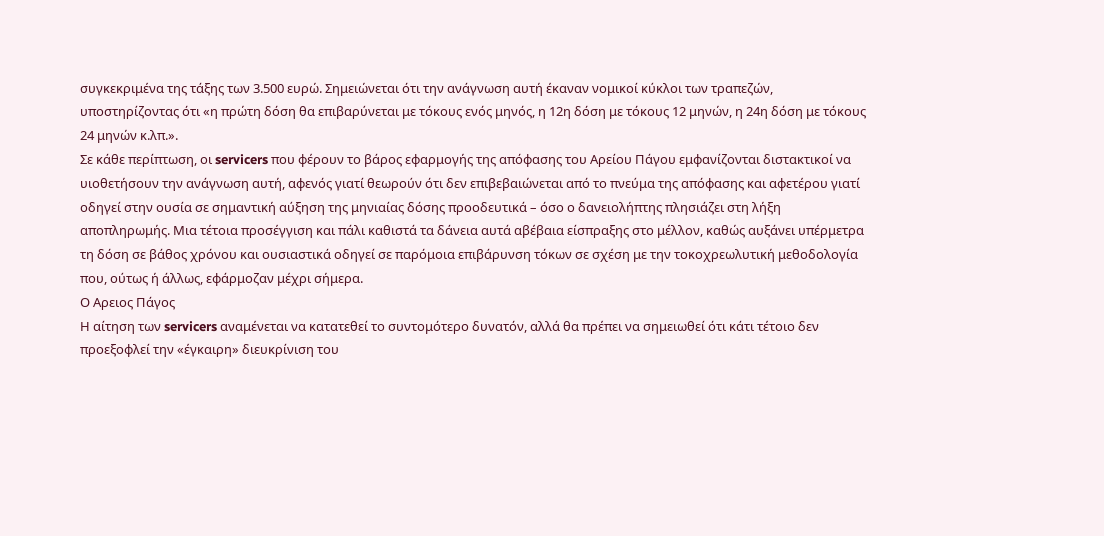συγκεκριμένα της τάξης των 3.500 ευρώ. Σημειώνεται ότι την ανάγνωση αυτή έκαναν νομικοί κύκλοι των τραπεζών, υποστηρίζοντας ότι «η πρώτη δόση θα επιβαρύνεται με τόκους ενός μηνός, η 12η δόση με τόκους 12 μηνών, η 24η δόση με τόκους 24 μηνών κ.λπ.».
Σε κάθε περίπτωση, οι servicers που φέρουν το βάρος εφαρμογής της απόφασης του Αρείου Πάγου εμφανίζονται διστακτικοί να υιοθετήσουν την ανάγνωση αυτή, αφενός γιατί θεωρούν ότι δεν επιβεβαιώνεται από το πνεύμα της απόφασης και αφετέρου γιατί οδηγεί στην ουσία σε σημαντική αύξηση της μηνιαίας δόσης προοδευτικά – όσο ο δανειολήπτης πλησιάζει στη λήξη αποπληρωμής. Μια τέτοια προσέγγιση και πάλι καθιστά τα δάνεια αυτά αβέβαια είσπραξης στο μέλλον, καθώς αυξάνει υπέρμετρα τη δόση σε βάθος χρόνου και ουσιαστικά οδηγεί σε παρόμοια επιβάρυνση τόκων σε σχέση με την τοκοχρεωλυτική μεθοδολογία που, ούτως ή άλλως, εφάρμοζαν μέχρι σήμερα.
Ο Αρειος Πάγος
Η αίτηση των servicers αναμένεται να κατατεθεί το συντομότερο δυνατόν, αλλά θα πρέπει να σημειωθεί ότι κάτι τέτοιο δεν προεξοφλεί την «έγκαιρη» διευκρίνιση του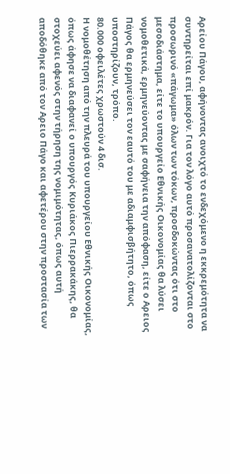Αρείου Πάγου, αφήνοντας ανοιχτό το ενδεχόμενο η εκκρεμότητα να συντηρείται επί μακρόν. Για τον λόγο αυτό προσανατολίζονται στο προσωρινό «πάγωμα» όλων των τόκων, προσδοκώντας ότι στο μεσοδιάστημα, είτε το υπουργείο Εθνικής Οικονομίας θα λύσει νομοθετικά, ερμηνεύοντας με σαφήνεια την απόφαση, είτε ο Αρειος Πάγος θα ερμηνεύσει τον εαυτό του με αδιαμφισβήτητο, όπως υποστηρίζουν, τρόπο.
80.000 οφειλέτες χρωστούν 4 δισ.
Η νομοθέτηση από την πλευρά του υπουργείου Εθνικής Οικονομίας, όπως άφησε να διαφανεί ο υπουργός Κυριάκος Πιερρακάκης, θα στοχεύει αφενός στην τήρηση της νομιμότητας, όπως αυτή αποδόθηκε από τον Αρειο Πάγο και αφετέρου στην προστασία των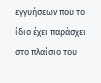εγγυήσεων που το ίδιο έχει παράσχει στο πλαίσιο του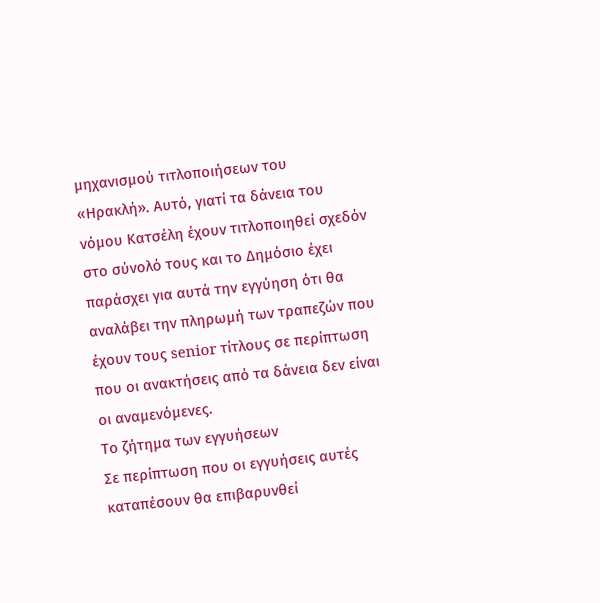μηχανισμού τιτλοποιήσεων του «Ηρακλή». Αυτό, γιατί τα δάνεια του νόμου Κατσέλη έχουν τιτλοποιηθεί σχεδόν στο σύνολό τους και το Δημόσιο έχει παράσχει για αυτά την εγγύηση ότι θα αναλάβει την πληρωμή των τραπεζών που έχουν τους senior τίτλους σε περίπτωση που οι ανακτήσεις από τα δάνεια δεν είναι οι αναμενόμενες.
Το ζήτημα των εγγυήσεων
Σε περίπτωση που οι εγγυήσεις αυτές καταπέσουν θα επιβαρυνθεί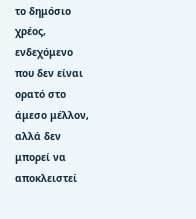το δημόσιο χρέος, ενδεχόμενο που δεν είναι ορατό στο άμεσο μέλλον, αλλά δεν μπορεί να αποκλειστεί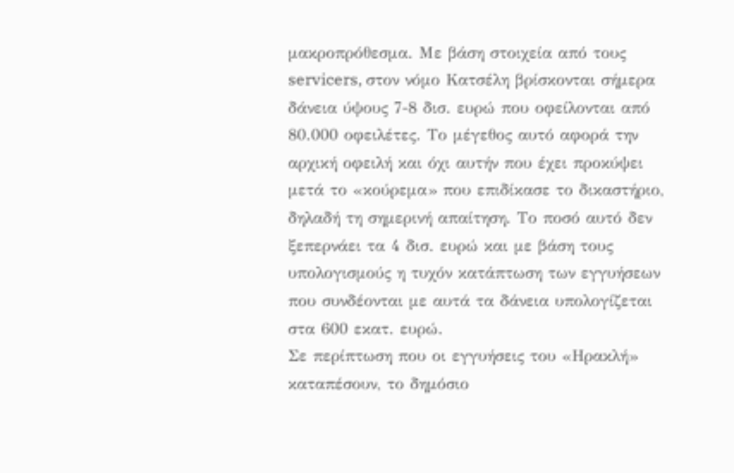μακροπρόθεσμα. Με βάση στοιχεία από τους servicers, στον νόμο Κατσέλη βρίσκονται σήμερα δάνεια ύψους 7-8 δισ. ευρώ που οφείλονται από 80.000 οφειλέτες. Το μέγεθος αυτό αφορά την αρχική οφειλή και όχι αυτήν που έχει προκύψει μετά το «κούρεμα» που επιδίκασε το δικαστήριο, δηλαδή τη σημερινή απαίτηση. Το ποσό αυτό δεν ξεπερνάει τα 4 δισ. ευρώ και με βάση τους υπολογισμούς η τυχόν κατάπτωση των εγγυήσεων που συνδέονται με αυτά τα δάνεια υπολογίζεται στα 600 εκατ. ευρώ.
Σε περίπτωση που οι εγγυήσεις του «Ηρακλή» καταπέσουν, το δημόσιο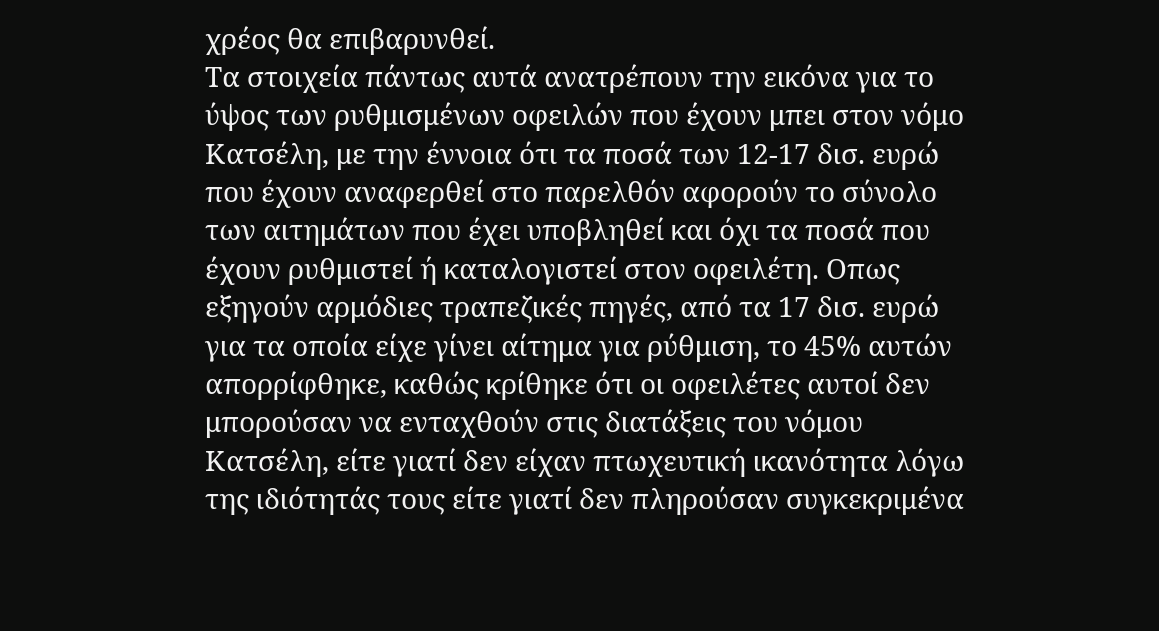χρέος θα επιβαρυνθεί.
Τα στοιχεία πάντως αυτά ανατρέπουν την εικόνα για το ύψος των ρυθμισμένων οφειλών που έχουν μπει στον νόμο Κατσέλη, με την έννοια ότι τα ποσά των 12-17 δισ. ευρώ που έχουν αναφερθεί στο παρελθόν αφορούν το σύνολο των αιτημάτων που έχει υποβληθεί και όχι τα ποσά που έχουν ρυθμιστεί ή καταλογιστεί στον οφειλέτη. Οπως εξηγούν αρμόδιες τραπεζικές πηγές, από τα 17 δισ. ευρώ για τα οποία είχε γίνει αίτημα για ρύθμιση, το 45% αυτών απορρίφθηκε, καθώς κρίθηκε ότι οι οφειλέτες αυτοί δεν μπορούσαν να ενταχθούν στις διατάξεις του νόμου Κατσέλη, είτε γιατί δεν είχαν πτωχευτική ικανότητα λόγω της ιδιότητάς τους είτε γιατί δεν πληρούσαν συγκεκριμένα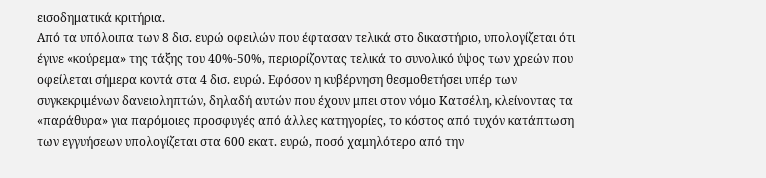εισοδηματικά κριτήρια.
Από τα υπόλοιπα των 8 δισ. ευρώ οφειλών που έφτασαν τελικά στο δικαστήριο, υπολογίζεται ότι έγινε «κούρεμα» της τάξης του 40%-50%, περιορίζοντας τελικά το συνολικό ύψος των χρεών που οφείλεται σήμερα κοντά στα 4 δισ. ευρώ. Εφόσον η κυβέρνηση θεσμοθετήσει υπέρ των συγκεκριμένων δανειοληπτών, δηλαδή αυτών που έχουν μπει στον νόμο Κατσέλη, κλείνοντας τα «παράθυρα» για παρόμοιες προσφυγές από άλλες κατηγορίες, το κόστος από τυχόν κατάπτωση των εγγυήσεων υπολογίζεται στα 600 εκατ. ευρώ, ποσό χαμηλότερο από την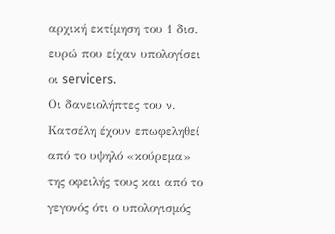αρχική εκτίμηση του 1 δισ. ευρώ που είχαν υπολογίσει οι servicers.
Οι δανειολήπτες του ν. Κατσέλη έχουν επωφεληθεί από το υψηλό «κούρεμα» της οφειλής τους και από το γεγονός ότι ο υπολογισμός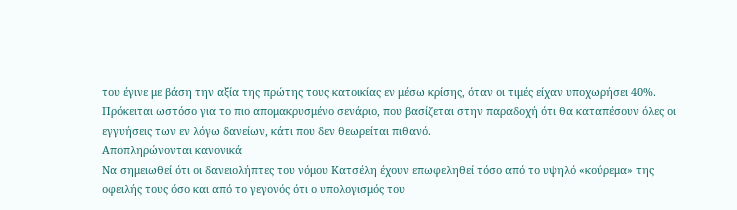του έγινε με βάση την αξία της πρώτης τους κατοικίας εν μέσω κρίσης, όταν οι τιμές είχαν υποχωρήσει 40%.
Πρόκειται ωστόσο για το πιο απομακρυσμένο σενάριο, που βασίζεται στην παραδοχή ότι θα καταπέσουν όλες οι εγγυήσεις των εν λόγω δανείων, κάτι που δεν θεωρείται πιθανό.
Αποπληρώνονται κανονικά
Να σημειωθεί ότι οι δανειολήπτες του νόμου Κατσέλη έχουν επωφεληθεί τόσο από το υψηλό «κούρεμα» της οφειλής τους όσο και από το γεγονός ότι ο υπολογισμός του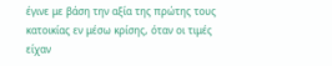έγινε με βάση την αξία της πρώτης τους κατοικίας εν μέσω κρίσης, όταν οι τιμές είχαν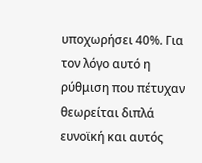υποχωρήσει 40%. Για τον λόγο αυτό η ρύθμιση που πέτυχαν θεωρείται διπλά ευνοϊκή και αυτός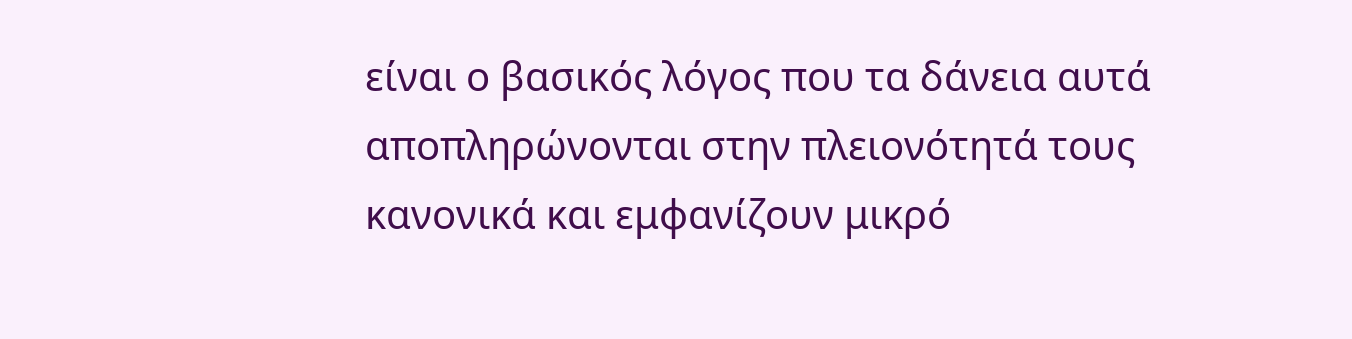είναι ο βασικός λόγος που τα δάνεια αυτά αποπληρώνονται στην πλειονότητά τους κανονικά και εμφανίζουν μικρό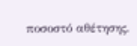ποσοστό αθέτησης.